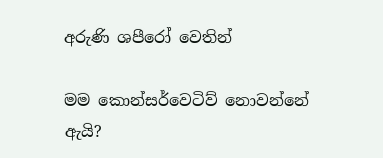අරුණි ශපීරෝ‍ වෙතින්

මම කොන්සර්වෙටිව් නොවන්නේ ඇයි?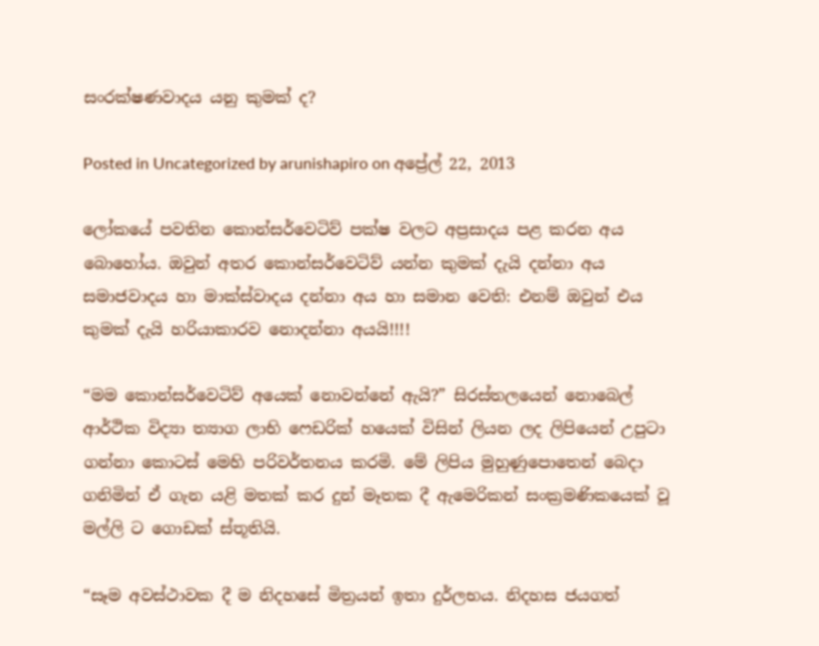සංරක්ෂණවාදය යනු කුමක් ද?

Posted in Uncategorized by arunishapiro on අප්‍රේල් 22, 2013

ලෝකයේ පවතින කොන්සර්වෙටිව් පක්ෂ වලට අප්‍රසාදය පළ කරන අය බොහෝය. ඔවුන් අතර කොන්සර්වෙටිව් යන්න කුමක් දැයි දන්නා අය සමාජවාදය හා මාක්ස්වාදය දන්නා අය හා සමාන වෙති: එනම් ඔවුන් එය කුමක් දැයි හරියාකාරව නොදන්නා අයයි!!!!

“මම කොන්සර්වෙටිව් අයෙක් නොවන්නේ ඇයි?” සිරස්තලයෙන් නොබෙල් ආර්ථික විද්‍යා ත්‍යාග ලාභි ෆෙඩරික් හයෙක් විසින් ලියන ලද ලිපියෙන් උපුටා ගන්නා කොටස් මෙහි පරිවර්තනය කරමි. මේ ලිපිය මුහුණුපොතෙන් බෙදා ගනිමින් ඒ ගැන යළි මතක් කර දුන් මෑතක දී ඇමෙරිකන් සංක්‍රමණිකයෙක් වූ මල්ලි ට ගොඩක් ස්තූතියි.

“සෑම අවස්ථාවක දී ම නිදහසේ මිත්‍රයන් ඉතා දුර්ලභය. නිදහස ජයගත්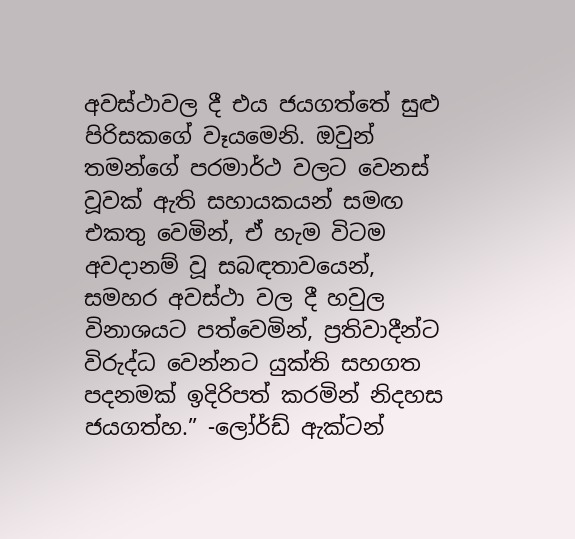අවස්ථාවල දී එය ජයගත්තේ සුළු පිරිසකගේ වෑයමෙනි. ඔවුන් තමන්ගේ පරමාර්ථ වලට වෙනස් වූවක් ඇති සහායකයන් සමඟ එකතු වෙමින්, ඒ හැම විටම අවදානම් වූ සබඳතාවයෙන්, සමහර අවස්ථා වල දී හවුල විනාශයට පත්වෙමින්, ප්‍රතිවාදීන්ට විරුද්ධ වෙන්නට යුක්ති සහගත පදනමක් ඉදිරිපත් කරමින් නිදහස ජයගත්හ.” -ලෝර්ඩ් ඇක්ටන්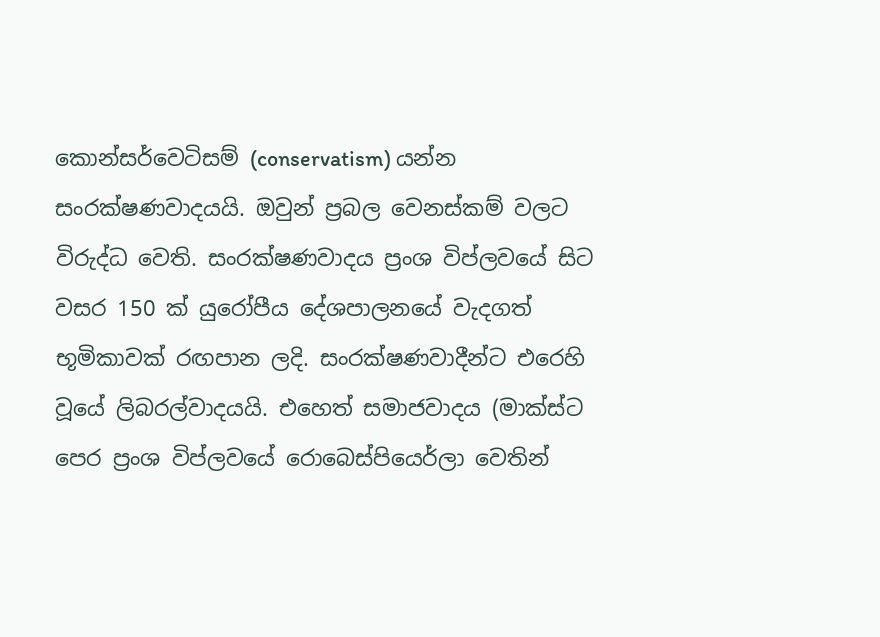කොන්සර්වෙටිසම් (conservatism) යන්න සංරක්ෂණවාදයයි. ඔවුන් ප්‍රබල වෙනස්කම් වලට විරුද්ධ වෙති. සංරක්ෂණවාදය ප්‍රංශ විප්ලවයේ සිට වසර 150 ක් යුරෝපීය දේශපාලනයේ වැදගත් භූමිකාවක් රඟපාන ලදි. සංරක්ෂණවාදීන්ට එරෙහි වූයේ ලිබරල්වාදයයි. එහෙත් සමාජවාදය (මාක්ස්ට පෙර ප්‍රංශ විප්ලවයේ රොබෙස්පියෙර්ලා වෙතින්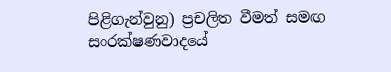පිළිගැන්වුනු) ප්‍රචලිත වීමත් සමඟ සංරක්ෂණවාදයේ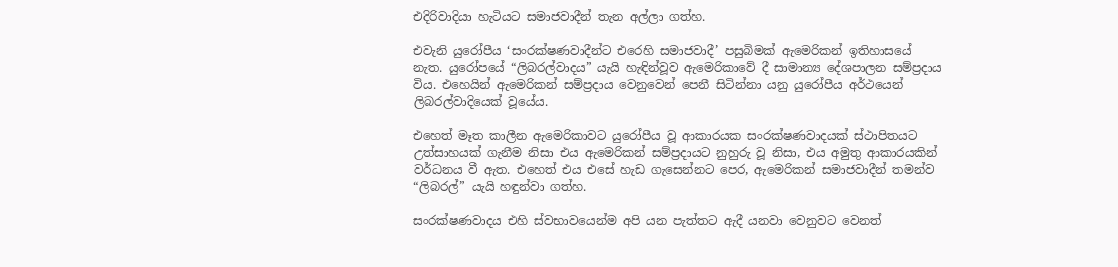එදිරිවාදියා හැටියට සමාජවාදීන් තැන අල්ලා ගත්හ.

එවැනි යුරෝපීය ‘සංරක්ෂණවාදීන්ට එරෙහි සමාජවාදී’ පසුබිමක් ඇමෙරිකන් ඉතිහාසයේ නැත. යුරෝපයේ “ලිබරල්වාදය” යැයි හැඳින්වූව ඇමෙරිකාවේ දී සාමාන්‍ය දේශපාලන සම්ප්‍රදාය විය. එහෙයින් ඇමෙරිකන් සම්ප්‍රදාය වෙනුවෙන් පෙනී සිටින්නා යනු යුරෝපීය අර්ථයෙන් ලිබරල්වාදියෙක් වූයේය.

එහෙත් මෑත කාලීන ඇමෙරිකාවට යුරෝපීය වූ ආකාරයක සංරක්ෂණවාදයක් ස්ථාපිතයට උත්සාහයක් ගැනීම නිසා එය ඇමෙරිකන් සම්ප්‍රදායට නුහුරු වූ නිසා, එය අමුතු ආකාරයකින් වර්ධනය වී ඇත. එහෙත් එය එසේ හැඩ ගැසෙන්නට පෙර, ඇමෙරිකන් සමාජවාදීන් තමන්ව “ලිබරල්” යැයි හඳුන්වා ගත්හ.

සංරක්ෂණවාදය එහි ස්වභාවයෙන්ම අපි යන පැත්තට ඇදී යනවා වෙනුවට වෙනත්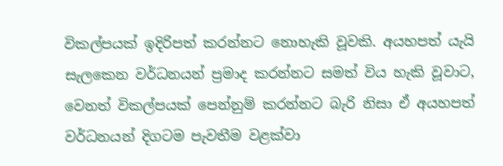විකල්පයක් ඉදිරිපත් කරන්නට නොහැකි වූවකි. අයහපත් යැයි සැලකෙන වර්ධනයන් ප්‍රමාද කරන්නට සමත් විය හැකි වූවාට, වෙනත් විකල්පයක් පෙන්නුම් කරන්නට බැරි නිසා ඒ අයහපත් වර්ධනයන් දිගටම පැවතීම වළක්වා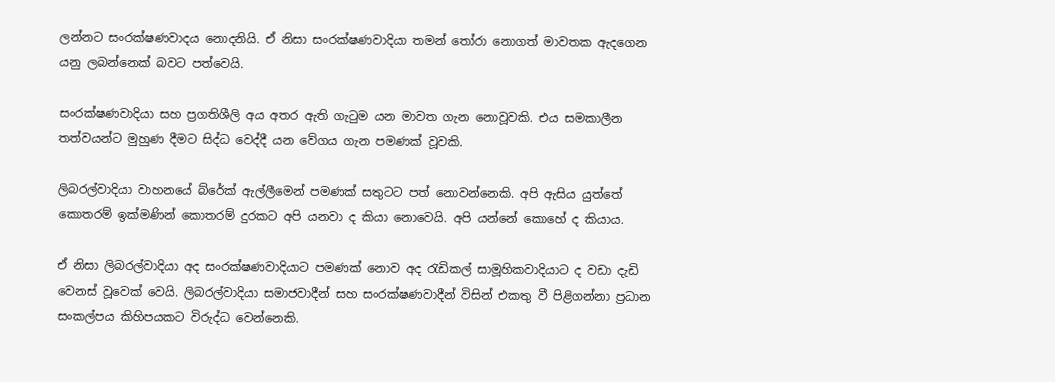ලන්නට සංරක්ෂණවාදය නොදනියි. ඒ නිසා සංරක්ෂණවාදියා තමන් තෝරා නොගත් මාවතක ඇදගෙන යනු ලබන්නෙක් බවට පත්වෙයි.

සංරක්ෂණවාදියා සහ ප්‍රගතිශීලි අය අතර ඇති ගැටුම යන මාවත ගැන නොවූවකි. එය සමකාලීන තත්වයන්ට මුහුණ දීමට සිද්ධ වෙද්දී යන වේගය ගැන පමණක් වූවකි.

ලිබරල්වාදියා වාහනයේ බ්රේක් ඇල්ලීමෙන් පමණක් සතුටට පත් නොවන්නෙකි. අපි ඇසිය යුත්තේ කොතරම් ඉක්මණින් කොතරම් දුරකට අපි යනවා ද කියා නොවෙයි. අපි යන්නේ කොහේ ද කියාය.

ඒ නිසා ලිබරල්වාදියා අද සංරක්ෂණවාදියාට පමණක් නොව අද රැඩිකල් සාමූහිකවාදියාට ද වඩා දැඩි වෙනස් වූවෙක් වෙයි. ලිබරල්වාදියා සමාජවාදීන් සහ සංරක්ෂණවාදීන් විසින් එකතු වී පිළිගන්නා ප්‍රධාන සංකල්පය කිහිපයකට විරුද්ධ වෙන්නෙකි.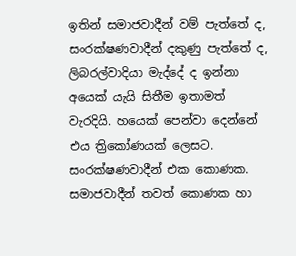ඉතින් සමාජවාදීන් වම් පැත්තේ ද, සංරක්ෂණවාදීන් දකුණු පැත්තේ ද, ලිබරල්වාදියා මැද්දේ ද ඉන්නා අයෙක් යැයි සිතීම ඉතාමත් වැරදියි. හයෙක් පෙන්වා දෙන්නේ එය ත්‍රිකෝණයක් ලෙසට. සංරක්ෂණවාදීන් එක කොණක. සමාජවාදීන් තවත් කොණක හා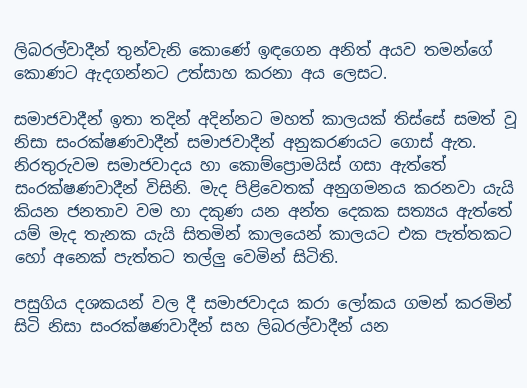ලිබරල්වාදීන් තුන්වැනි කොණේ ඉඳගෙන අනිත් අයව තමන්ගේ කොණට ඇදගන්නට උත්සාහ කරනා අය ලෙසට.

සමාජවාදීන් ඉතා තදින් අදින්නට මහත් කාලයක් තිස්සේ සමත් වූ නිසා සංරක්ෂණවාදීන් සමාජවාදීන් අනුකරණයට ගොස් ඇත. නිරතුරුවම සමාජවාදය හා කොම්ප්‍රොමයිස් ගසා ඇත්තේ සංරක්ෂණවාදීන් විසිනි. මැද පිළිවෙතක් අනුගමනය කරනවා යැයි කියන ජනතාව වම හා දකුණ යන අන්ත දෙකක සත්‍යය ඇත්තේ යම් මැද තැනක යැයි සිතමින් කාලයෙන් කාලයට එක පැත්තකට හෝ අනෙක් පැත්තට තල්ලු වෙමින් සිටිති.

පසුගිය දශකයන් වල දී සමාජවාදය කරා ලෝකය ගමන් කරමින් සිටි නිසා සංරක්ෂණවාදීන් සහ ලිබරල්වාදීන් යන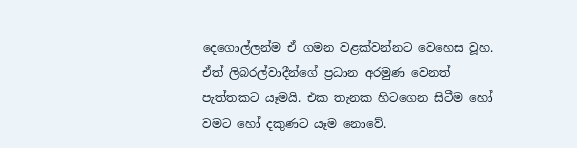දෙගොල්ලන්ම ඒ ගමන වළක්වන්නට වෙහෙස වූහ. ඒත් ලිබරල්වාදීන්ගේ ප්‍රධාන අරමුණ වෙනත් පැත්තකට යෑමයි. එක තැනක හිටගෙන සිටීම හෝ වමට හෝ දකුණට යෑම නොවේ.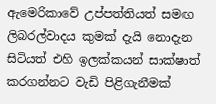ඇමෙරිකාවේ උප්පත්තියත් සමඟ ලිබරල්වාදය කුමක් දැයි නොදැන සිටියත් එහි ඉලක්කයන් සාක්ෂාත් කරගන්නට වැඩි පිළිගැනීමක්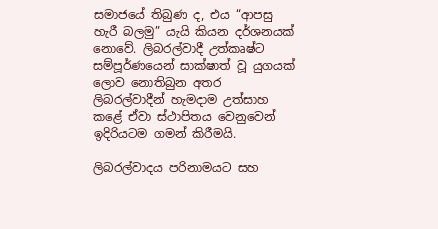සමාජයේ තිබුණ ද, එය “ආපසු හැරී බලමු” යැයි කියන දර්ශනයක් නොවේ. ලිබරල්වාදී උත්කෘෂ්ට සම්පූර්ණයෙන් සාක්ෂාත් වූ යුගයක් ලොව නොතිබුන අතර ලිබරල්වාදීන් හැමදාම උත්සාහ කළේ ඒවා ස්ථාපිතය වෙනුවෙන් ඉදිරියටම ගමන් කිරීමයි.

ලිබරල්වාදය පරිනාමයට සහ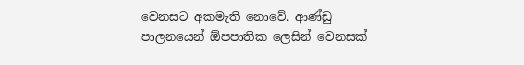වෙනසට අකමැති නොවේ. ආණ්ඩු පාලනයෙන් ඕපපාතික ලෙසින් වෙනසක්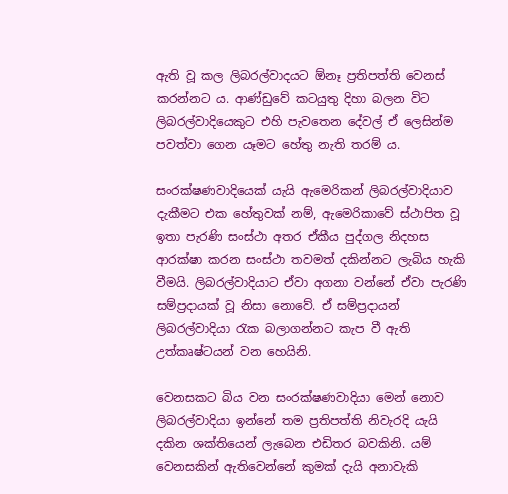ඇති වූ කල ලිබරල්වාදයට ඕනෑ ප්‍රතිපත්ති වෙනස් කරන්නට ය. ආණ්ඩුවේ කටයුතු දිහා බලන විට ලිබරල්වාදියෙකුට එහි පැවතෙන දේවල් ඒ ලෙසින්ම පවත්වා ගෙන යෑමට හේතු නැති තරම් ය.

සංරක්ෂණවාදියෙක් යැයි ඇමෙරිකන් ලිබරල්වාදියාව දැකීමට එක හේතුවක් නම්, ඇමෙරිකාවේ ස්ථාපිත වූ ඉතා පැරණි සංස්ථා අතර ඒකීය පුද්ගල නිදහස ආරක්ෂා කරන සංස්ථා තවමත් දකින්නට ලැබිය හැකි වීමයි. ලිබරල්වාදියාට ඒවා අගනා වන්නේ ඒවා පැරණි සම්ප්‍රදායක් වූ නිසා නොවේ. ඒ සම්ප්‍රදායන් ලිබරල්වාදියා රැක බලාගන්නට කැප වී ඇති උත්කෘෂ්ටයන් වන හෙයිනි.

වෙනසකට බිය වන සංරක්ෂණවාදියා මෙන් නොව ලිබරල්වාදියා ඉන්නේ තම ප්‍රතිපත්ති නිවැරදි යැයි දකින ශක්තියෙන් ලැබෙන එඩිතර බවකිනි. යම් වෙනසකින් ඇතිවෙන්නේ කුමක් දැයි අනාවැකි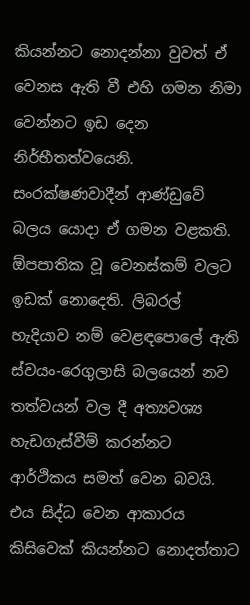කියන්නට නොදන්නා වුවත් ඒ වෙනස ඇති වී එහි ගමන නිමා වෙන්නට ඉඩ දෙන නිර්භීතත්වයෙනි. සංරක්ෂණවාදීන් ආණ්ඩුවේ බලය යොදා ඒ ගමන වළකති. ඕපපාතික වූ වෙනස්කම් වලට ඉඩක් නොදෙති. ලිබරල් හැදියාව නම් වෙළඳපොලේ ඇති ස්වයං-රෙගුලාසි බලයෙන් නව තත්වයන් වල දී අත්‍යවශ්‍ය හැඩගැස්වීම් කරන්නට ආර්ථිකය සමත් වෙන බවයි. එය සිද්ධ වෙන ආකාරය කිසිවෙක් කියන්නට නොදත්තාට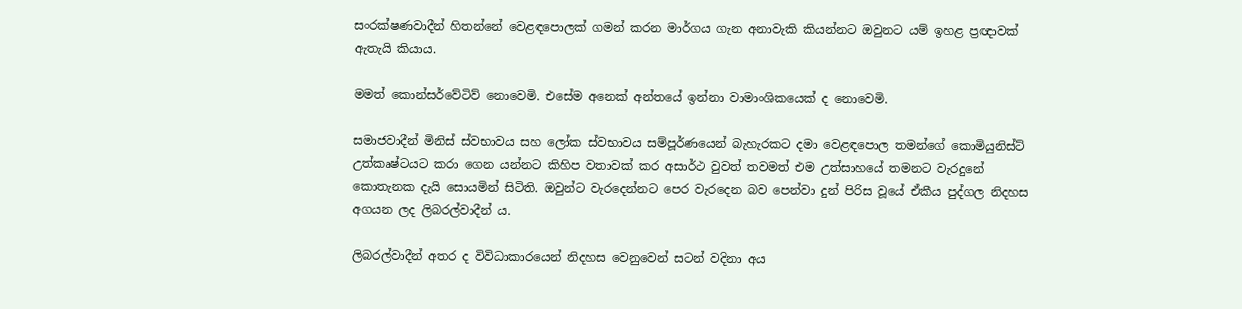සංරක්ෂණවාදීන් හිතන්නේ වෙළඳපොලක් ගමන් කරන මාර්ගය ගැන අනාවැකි කියන්නට ඔවුනට යම් ඉහළ ප්‍රඥාවක් ඇතැයි කියාය.

මමත් කොන්සර්වේටිව් නොවෙමි. එසේම අනෙක් අන්තයේ ඉන්නා වාමාංශිකයෙක් ද නොවෙමි.

සමාජවාදීන් මිනිස් ස්වභාවය සහ ලෝක ස්වභාවය සම්පූර්ණයෙන් බැහැරකට දමා වෙළඳපොල තමන්ගේ කොමියුනිස්ට් උත්කෘෂ්ටයට කරා ගෙන යන්නට කිහිප වතාවක් කර අසාර්ථ වුවත් තවමත් එම උත්සාහයේ තමනට වැරදුනේ කොතැනක දැයි සොයමින් සිටිති. ඔවුන්ට වැරදෙන්නට පෙර වැරදෙන බව පෙන්වා දුන් පිරිස වූයේ ඒකීය පුද්ගල නිදහස අගයන ලද ලිබරල්වාදීන් ය.

ලිබරල්වාදීන් අතර ද විවිධාකාරයෙන් නිදහස වෙනුවෙන් සටන් වදිනා අය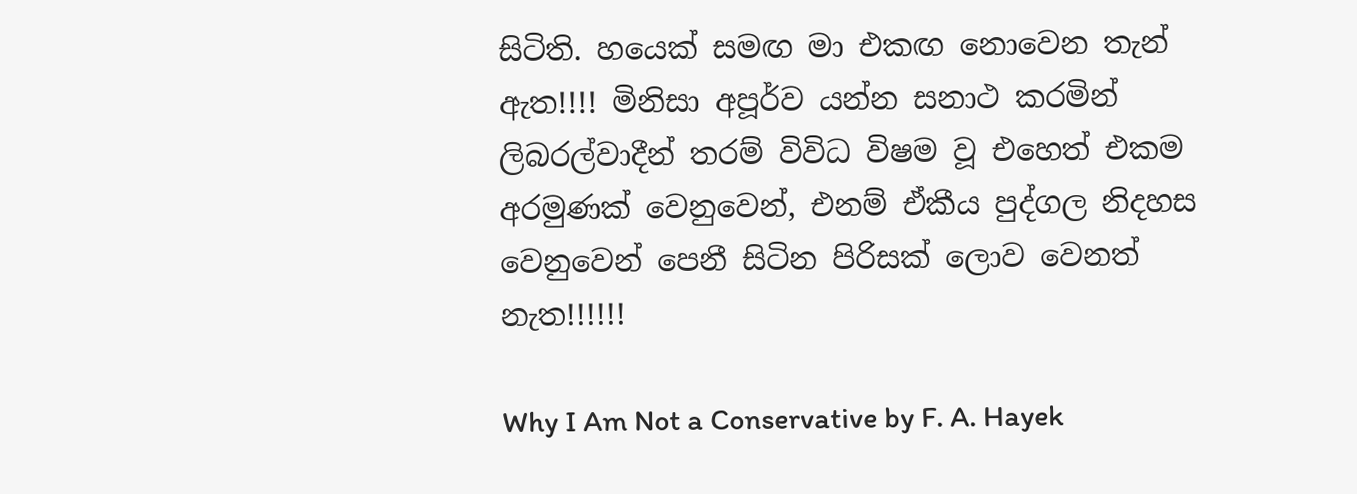සිටිති. හයෙක් සමඟ මා එකඟ නොවෙන තැන් ඇත!!!! මිනිසා අපූර්ව යන්න සනාථ කරමින් ලිබරල්වාදීන් තරම් විවිධ විෂම වූ එහෙත් එකම අරමුණක් වෙනුවෙන්, එනම් ඒකීය පුද්ගල නිදහස වෙනුවෙන් පෙනී සිටින පිරිසක් ලොව වෙනත් නැත!!!!!!

Why I Am Not a Conservative by F. A. Hayek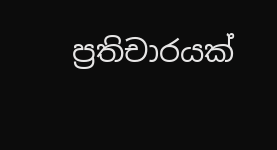ප්‍රතිචාරයක්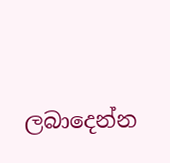ලබාදෙන්න